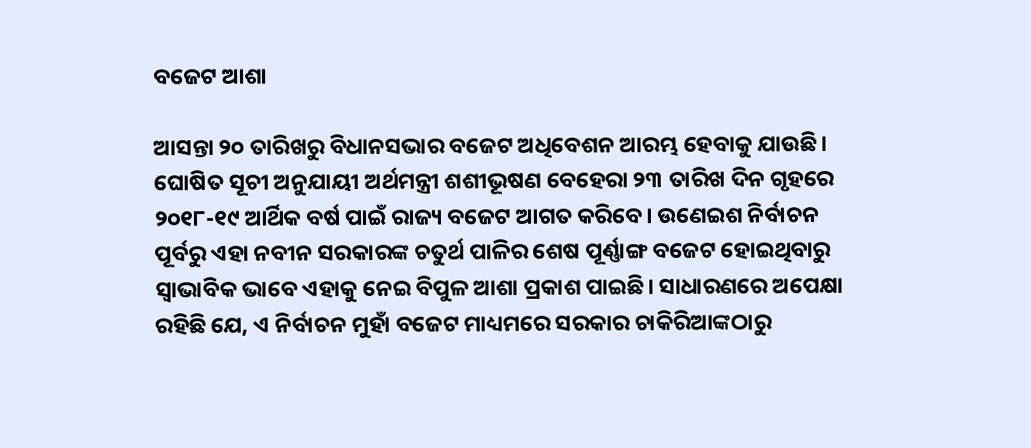ବଜେଟ ଆଶା

ଆସନ୍ତା ୨୦ ତାରିଖରୁ ବିଧାନସଭାର ବଜେଟ ଅଧିବେଶନ ଆରମ୍ଭ ହେବାକୁ ଯାଉଛି। ଘୋଷିତ ସୂଚୀ ଅନୁଯାୟୀ ଅର୍ଥମନ୍ତ୍ରୀ ଶଶୀଭୂଷଣ ବେହେରା ୨୩ ତାରିଖ ଦିନ ଗୃହରେ ୨୦୧୮-୧୯ ଆର୍ଥିକ ବର୍ଷ ପାଇଁ ରାଜ୍ୟ ବଜେଟ ଆଗତ କରିବେ। ଉଣେଇଶ ନିର୍ବାଚନ ପୂର୍ବରୁ ଏହା ନବୀନ ସରକାରଙ୍କ ଚତୁର୍ଥ ପାଳିର ଶେଷ ପୂର୍ଣ୍ଣାଙ୍ଗ ବଜେଟ ହୋଇଥିବାରୁ ସ୍ୱାଭାବିକ ଭାବେ ଏହାକୁ ନେଇ ବିପୁଳ ଆଶା ପ୍ରକାଶ ପାଇଛି। ସାଧାରଣରେ ଅପେକ୍ଷା ରହିଛି ଯେ, ଏ ନିର୍ବାଚନ ମୁହାଁ ବଜେଟ ମାଧ୍ୟମରେ ସରକାର ଚାକିରିଆଙ୍କଠାରୁ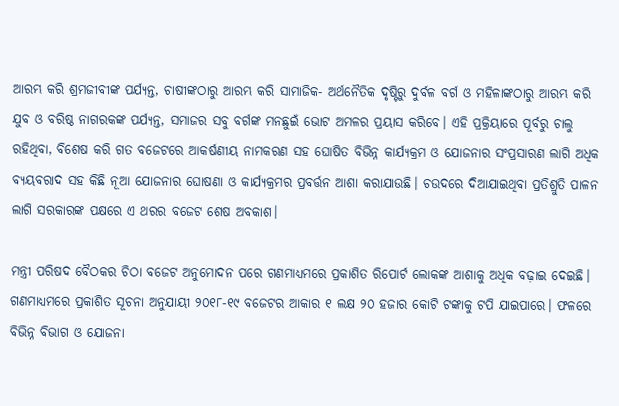ଆରମ୍ଭ କରି ଶ୍ରମଜୀବୀଙ୍କ ପର୍ଯ୍ୟନ୍ତ, ଚାଷୀଙ୍କଠାରୁ ଆରମ୍ଭ କରି ସାମାଜିକ- ଅର୍ଥନୈତିକ ଦୃଷ୍ଟିରୁ ଦୁର୍ବଳ ବର୍ଗ ଓ ମହିଳାଙ୍କଠାରୁ ଆରମ୍ଭ କରି ଯୁବ ଓ ବରିଷ୍ଠ ନାଗରକଙ୍କ ପର୍ଯ୍ୟନ୍ତ, ସମାଜର ସବୁ ବର୍ଗଙ୍କ ମନଛୁଇଁ ଭୋଟ ଅମଳର ପ୍ରୟାସ କରିବେ। ଏହି ପ୍ରକ୍ରିୟାରେ ପୂର୍ବରୁ ଚାଲୁ ରହିଥିବା, ବିଶେଷ କରି ଗତ ବଜେଟରେ ଆକର୍ଷଣୀୟ ନାମକରଣ ସହ ଘୋଷିତ ବିଭିନ୍ନ କାର୍ଯ୍ୟକ୍ରମ ଓ ଯୋଜନାର ସଂପ୍ରସାରଣ ଲାଗି ଅଧିକ ବ୍ୟୟବରାଦ ସହ କିଛି ନୂଆ ଯୋଜନାର ଘୋଷଣା ଓ କାର୍ଯ୍ୟକ୍ରମର ପ୍ରବର୍ତ୍ତନ ଆଶା କରାଯାଉଛି। ଚଉଦରେ ଦିଆଯାଇଥିବା ପ୍ରତିଶ୍ରୁତି ପାଳନ ଲାଗି ସରକାରଙ୍କ ପକ୍ଷରେ ଏ ଥରର ବଜେଟ ଶେଷ ଅବକାଶ।

ମନ୍ତ୍ରୀ ପରିଷଦ ବୈଠକର ଚିଠା ବଜେଟ ଅନୁମୋଦନ ପରେ ଗଣମାଧ୍ୟମରେ ପ୍ରକାଶିତ ରିପୋର୍ଟ ଲୋକଙ୍କ ଆଶାକୁ ଅଧିକ ବଢ଼ାଇ ଦେଇଛି। ଗଣମାଧ୍ୟମରେ ପ୍ରକାଶିତ ସୂଚନା ଅନୁଯାୟୀ ୨୦୧୮-୧୯ ବଜେଟର ଆକାର ୧ ଲକ୍ଷ ୨୦ ହଜାର କୋଟି ଟଙ୍କାକୁ ଟପି ଯାଇପାରେ। ଫଳରେ ବିଭିନ୍ନ ବିଭାଗ ଓ ଯୋଜନା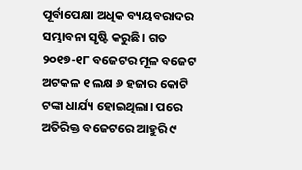ପୂର୍ବାପେକ୍ଷା ଅଧିକ ବ୍ୟୟବରାଦର ସମ୍ଭାବନା ସୃଷ୍ଟି କରୁଛି। ଗତ ୨୦୧୭-୧୮ ବଜେଟର ମୂଳ ବଜେଟ ଅଟକଳ ୧ ଲକ୍ଷ ୬ ହଜାର କୋଟି ଟଙ୍କା ଧାର୍ଯ୍ୟ ହୋଇଥିଲା। ପରେ ଅତିରିକ୍ତ ବଜେଟରେ ଆହୁରି ୯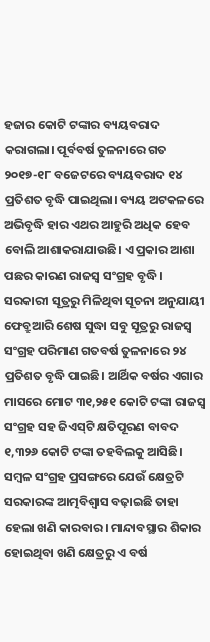ହଜାର କୋଟି ଟଙ୍କାର ବ୍ୟୟବରାଦ କରାଗଲା। ପୂର୍ବବର୍ଷ ତୁଳନାରେ ଗତ ୨୦୧୭-୧୮ ବଜେଟରେ ବ୍ୟୟବରାଦ ୧୪ ପ୍ରତିଶତ ବୃଦ୍ଧି ପାଇଥିଲା। ବ୍ୟୟ ଅଟକଳରେ ଅଭିବୃଦ୍ଧି ହାର ଏଥର ଆହୁରି ଅଧିକ ହେବ ବୋଲି ଆଶାକରାଯାଉଛି। ଏ ପ୍ରକାର ଆଶା ପଛର କାରଣ ରାଜସ୍ୱ ସଂଗ୍ରହ ବୃଦ୍ଧି। ସରକାରୀ ସୂତ୍ରରୁ ମିଳିଥିବା ସୂଚନା ଅନୁଯାୟୀ ଫେବ୍ରୁଆରି ଶେଷ ସୁଦ୍ଧା ସବୁ ସୂତ୍ରରୁ ରାଜସ୍ୱ ସଂଗ୍ରହ ପରିମାଣ ଗତବର୍ଷ ତୁଳନାରେ ୨୪ ପ୍ରତିଶତ ବୃଦ୍ଧି ପାଇଛି। ଆର୍ଥିକ ବର୍ଷର ଏଗାର ମାସରେ ମୋଟ ୩୧,୨୫୧ କୋଟି ଟଙ୍କା ରାଜସ୍ୱ ସଂଗ୍ରହ ସହ ଜିଏସ୍‌ଟି କ୍ଷତିପୂରଣ ବାବଦ ୧,୩୨୬ କୋଟି ଟଙ୍କା ତହବିଲକୁ ଆସିଛି। ସମ୍ବଳ ସଂଗ୍ରହ ପ୍ରସଙ୍ଗରେ ଯେଉଁ କ୍ଷେତ୍ରଟି ସରକାରଙ୍କ ଆତ୍ମବିଶ୍ୱାସ ବଢ଼ାଇଛି ତାହା ହେଲା ଖଣି କାରବାର। ମାନ୍ଦାବସ୍ଥାର ଶିକାର ହୋଇଥିବା ଖଣି କ୍ଷେତ୍ରରୁ ଏ ବର୍ଷ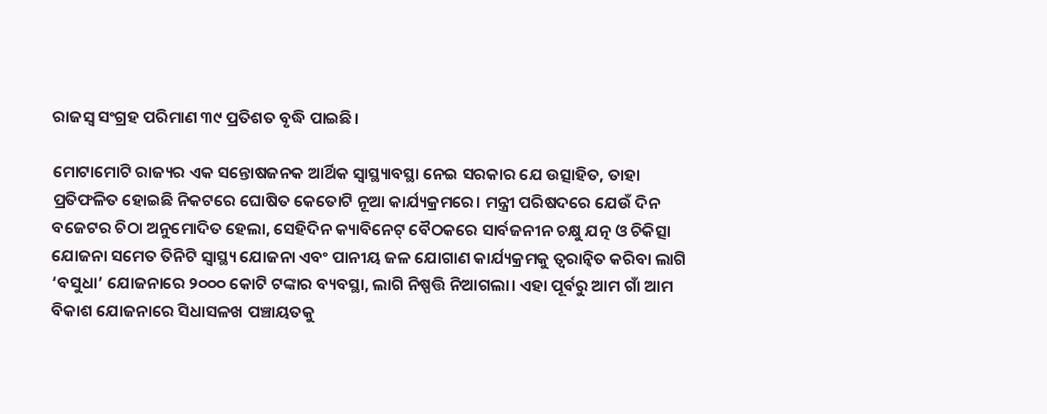ରାଜସ୍ୱ ସଂଗ୍ରହ ପରିମାଣ ୩୯ ପ୍ରତିଶତ ବୃଦ୍ଧି ପାଇଛି।

ମୋଟାମୋଟି ରାଜ୍ୟର ଏକ ସନ୍ତୋଷଜନକ ଆର୍ଥିକ ସ୍ୱାସ୍ଥ୍ୟାବସ୍ଥା ନେଇ ସରକାର ଯେ ଉତ୍ସାହିତ, ତାହା ପ୍ରତିଫଳିତ ହୋଇଛି ନିକଟରେ ଘୋଷିତ କେତୋଟି ନୂଆ କାର୍ଯ୍ୟକ୍ରମରେ। ମନ୍ତ୍ରୀ ପରିଷଦରେ ଯେଉଁ ଦିନ ବଜେଟର ଚିଠା ଅନୁମୋଦିତ ହେଲା, ସେହିଦିନ କ୍ୟାବିନେଟ୍‌ ବୈଠକରେ ସାର୍ବଜନୀନ ଚକ୍ଷୁ ଯତ୍ନ ଓ ଚିକିତ୍ସା ଯୋଜନା ସମେତ ତିନିଟି ସ୍ୱାସ୍ଥ୍ୟ ଯୋଜନା ଏବଂ ପାନୀୟ ଜଳ ଯୋଗାଣ କାର୍ଯ୍ୟକ୍ରମକୁ ତ୍ୱରାନ୍ଵିତ କରିବା ଲାଗି ‘ବସୁଧା’ ଯୋଜନାରେ ୨୦୦୦ କୋଟି ଟଙ୍କାର ବ୍ୟବସ୍ଥା, ଲାଗି ନିଷ୍ପତ୍ତି ନିଆଗଲା। ଏହା ପୂର୍ବରୁ ଆମ ଗାଁ ଆମ ବିକାଶ ଯୋଜନାରେ ସିଧାସଳଖ ପଞ୍ଚାୟତକୁ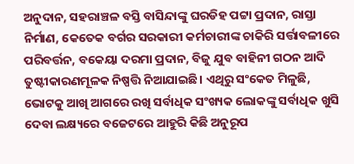ଅନୁଦାନ, ସହରାଞ୍ଚଳ ବସ୍ତି ବାସିନ୍ଦାଙ୍କୁ ଘରଡିହ ପଟ୍ଟା ପ୍ରଦାନ, ରାସ୍ତା ନିର୍ମାଣ, କେତେକ ବର୍ଗର ସରକାରୀ କର୍ମଚାରୀଙ୍କ ଚାକିରି ସର୍ତ୍ତାବଳୀରେ ପରିବର୍ତ୍ତନ, ବକେୟା ଦରମା ପ୍ରଦାନ, ବିଜୁ ଯୁବ ବାହିନୀ ଗଠନ ଆଦି ତୁଷ୍ଟୀକାରଣମୂଳକ ନିଷ୍ପତ୍ତି ନିଆଯାଇଛି। ଏଥିରୁ ସଂକେତ ମିଳୁଛି, ଭୋଟକୁ ଆଖି ଆଗରେ ରଖି ସର୍ବାଧିକ ସଂଖ୍ୟକ ଲୋକଙ୍କୁ ସର୍ବାଧିକ ଖୁସି ଦେବା ଲକ୍ଷ୍ୟରେ ବଜେଟରେ ଆହୁରି କିଛି ଅନୁରୂପ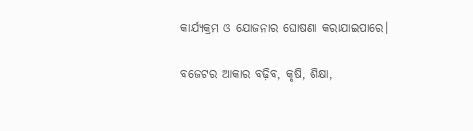କାର୍ଯ୍ୟକ୍ରମ ଓ ଯୋଜନାର ଘୋଷଣା କରାଯାଇପାରେ।

ବଜେଟର ଆକାର ବଢ଼ିବ, କୃଷି, ଶିକ୍ଷା,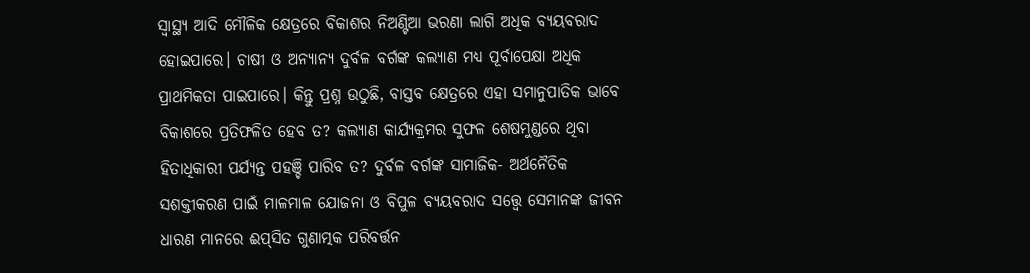ସ୍ୱାସ୍ଥ୍ୟ ଆଦି ମୌଳିକ କ୍ଷେତ୍ରରେ ବିକାଶର ନିଅଣ୍ଟିଆ ଭରଣା ଲାଗି ଅଧିକ ବ୍ୟୟବରାଦ ହୋଇପାରେ। ଚାଷୀ ଓ ଅନ୍ୟାନ୍ୟ ଦୁର୍ବଳ ବର୍ଗଙ୍କ କଲ୍ୟାଣ ମଧ୍ୟ ପୂର୍ବାପେକ୍ଷା ଅଧିକ ପ୍ରାଥମିକତା ପାଇପାରେ। କିନ୍ତୁ ପ୍ରଶ୍ନ ଉଠୁଛି, ବାସ୍ତବ କ୍ଷେତ୍ରରେ ଏହା ସମାନୁପାତିକ ଭାବେ ବିକାଶରେ ପ୍ରତିଫଳିତ ହେବ ତ? କଲ୍ୟାଣ କାର୍ଯ୍ୟକ୍ରମର ସୁଫଳ ଶେଷମୁଣ୍ଡରେ ଥିବା ହିତାଧିକାରୀ ପର୍ଯ୍ୟନ୍ତ ପହଞ୍ଚି ପାରିବ ତ? ଦୁର୍ବଳ ବର୍ଗଙ୍କ ସାମାଜିକ- ଅର୍ଥନୈତିକ ସଶକ୍ତୀକରଣ ପାଇଁ ମାଳମାଳ ଯୋଜନା ଓ ବିପୁଳ ବ୍ୟୟବରାଦ ସତ୍ତ୍ୱେ ସେମାନଙ୍କ ଜୀବନ ଧାରଣ ମାନରେ ଈପ୍‌ସିତ ଗୁଣାତ୍ମକ ପରିବର୍ତ୍ତନ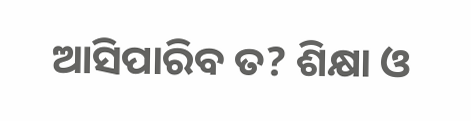ଆସିପାରିବ ତ? ଶିକ୍ଷା ଓ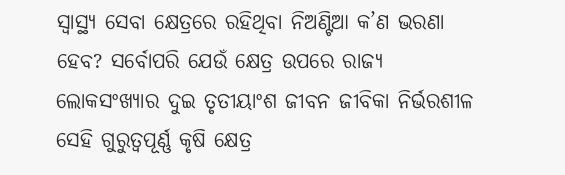ସ୍ୱାସ୍ଥ୍ୟ ସେବା କ୍ଷେତ୍ରରେ ରହିଥିବା ନିଅଣ୍ଟିଆ କ’ଣ ଭରଣା ହେବ? ସର୍ବୋପରି ଯେଉଁ କ୍ଷେତ୍ର ଉପରେ ରାଜ୍ୟ ଲୋକସଂଖ୍ୟାର ଦୁଇ ତୃତୀୟାଂଶ ଜୀବନ ଜୀବିକା ନିର୍ଭରଶୀଳ ସେହି ଗୁରୁତ୍ୱପୂର୍ଣ୍ଣ କୃଷି କ୍ଷେତ୍ର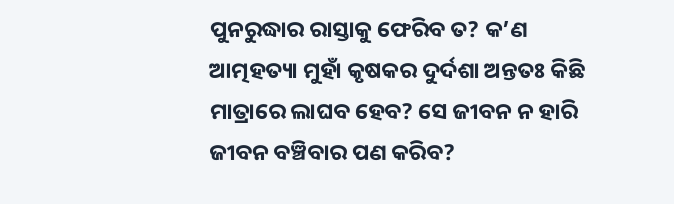ପୁନରୁଦ୍ଧାର ରାସ୍ତାକୁ ଫେରିବ ତ? କ’ଣ ଆତ୍ମହତ୍ୟା ମୁହାଁ କୃଷକର ଦୁର୍ଦଶା ଅନ୍ତତଃ କିଛି ମାତ୍ରାରେ ଲାଘବ ହେବ? ସେ ଜୀବନ ନ ହାରି ଜୀବନ ବଞ୍ଚିବାର ପଣ କରିବ?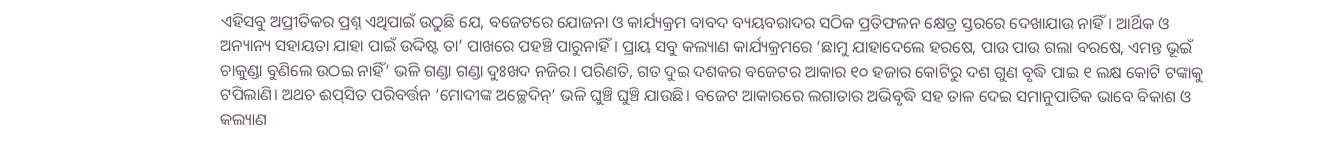ଏହିସବୁ ଅପ୍ରୀତିକର ପ୍ରଶ୍ନ ଏଥିପାଇଁ ଉଠୁଛି ଯେ, ବଜେଟରେ ଯୋଜନା ଓ କାର୍ଯ୍ୟକ୍ରମ ବାବଦ ବ୍ୟୟବରାଦର ସଠିକ ପ୍ରତିଫଳନ କ୍ଷେତ୍ର ସ୍ତରରେ ଦେଖାଯାଉ ନାହିଁ। ଆର୍ଥିକ ଓ ଅନ୍ୟାନ୍ୟ ସହାୟତା ଯାହା ପାଇଁ ଉଦ୍ଦିଷ୍ଟ ତା’ ପାଖରେ ପହଞ୍ଚି ପାରୁନାହିଁ। ପ୍ରାୟ ସବୁ କଲ୍ୟାଣ କାର୍ଯ୍ୟକ୍ରମରେ ‘ଛାମୁ ଯାହାଦେଲେ ହରଷେ, ପାଉ ପାଉ ଗଲା ବରଷେ, ଏମନ୍ତ ଭୂଇଁ ଚାକୁଣ୍ଡା ବୁଣିଲେ ଉଠଇ ନାହିଁ’ ଭଳି ଗଣ୍ଡା ଗଣ୍ଡା ଦୁଃଖଦ ନଜିର। ପରିଣତି, ଗତ ଦୁଇ ଦଶକର ବଜେଟର ଆକାର ୧୦ ହଜାର କୋଟିରୁ ଦଶ ଗୁଣ ବୃଦ୍ଧି ପାଇ ୧ ଲକ୍ଷ କୋଟି ଟଙ୍କାକୁ ଟପିଲାଣି। ଅଥଚ ଈପ୍‌ସିତ ପରିବର୍ତ୍ତନ ‘ମୋଦୀଙ୍କ ଅଚ୍ଛେଦିନ୍‌’ ଭଳି ଘୁଞ୍ଚି ଘୁଞ୍ଚି ଯାଉଛି। ବଜେଟ ଆକାରରେ ଲଗାତାର ଅଭିବୃଦ୍ଧି ସହ ତାଳ ଦେଇ ସମାନୁପାତିକ ଭାବେ ବିକାଶ ଓ କଲ୍ୟାଣ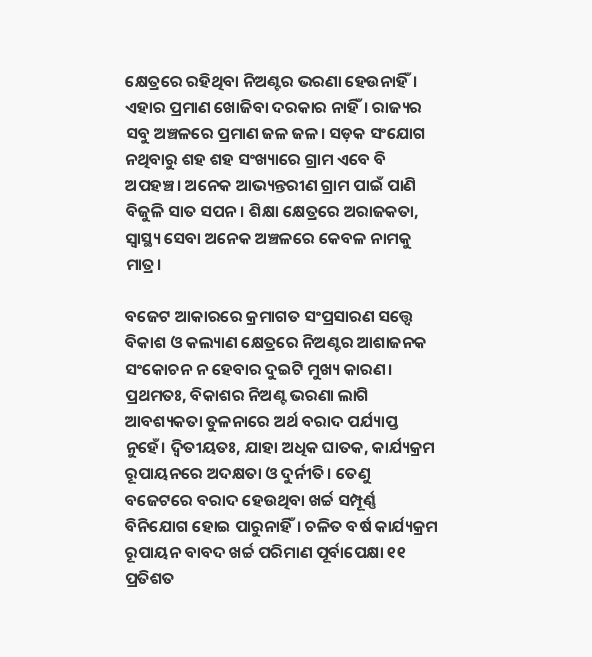କ୍ଷେତ୍ରରେ ରହିଥିବା ନିଅଣ୍ଟର ଭରଣା ହେଉନାହିଁ। ଏହାର ପ୍ରମାଣ ଖୋଜିବା ଦରକାର ନାହିଁ। ରାଜ୍ୟର ସବୁ ଅଞ୍ଚଳରେ ପ୍ରମାଣ ଜଳ ଜଳ। ସଡ଼କ ସଂଯୋଗ ନଥିବାରୁ ଶହ ଶହ ସଂଖ୍ୟାରେ ଗ୍ରାମ ଏବେ ବି ଅପହଞ୍ଚ। ଅନେକ ଆଭ୍ୟନ୍ତରୀଣ ଗ୍ରାମ ପାଇଁ ପାଣି ବିଜୁଳି ସାତ ସପନ। ଶିକ୍ଷା କ୍ଷେତ୍ରରେ ଅରାଜକତା, ସ୍ୱାସ୍ଥ୍ୟ ସେବା ଅନେକ ଅଞ୍ଚଳରେ କେବଳ ନାମକୁ ମାତ୍ର।

ବଜେଟ ଆକାରରେ କ୍ରମାଗତ ସଂପ୍ରସାରଣ ସତ୍ତ୍ୱେ ବିକାଶ ଓ କଲ୍ୟାଣ କ୍ଷେତ୍ରରେ ନିଅଣ୍ଟର ଆଶାଜନକ ସଂକୋଚନ ନ ହେବାର ଦୁଇଟି ମୁଖ୍ୟ କାରଣ। ପ୍ରଥମତଃ, ବିକାଶର ନିଅଣ୍ଟ ଭରଣା ଲାଗି ଆବଶ୍ୟକତା ତୁଳନାରେ ଅର୍ଥ ବରାଦ ପର୍ଯ୍ୟାପ୍ତ ନୁହେଁ। ଦ୍ୱିତୀୟତଃ, ଯାହା ଅଧିକ ଘାତକ, କାର୍ଯ୍ୟକ୍ରମ ରୂପାୟନରେ ଅଦକ୍ଷତା ଓ ଦୁର୍ନୀତି। ତେଣୁ ବଜେଟରେ ବରାଦ ହେଉଥିବା ଖର୍ଚ୍ଚ ସମ୍ପୂର୍ଣ୍ଣ ବିନିଯୋଗ ହୋଇ ପାରୁନାହିଁ। ଚଳିତ ବର୍ଷ କାର୍ଯ୍ୟକ୍ରମ ରୂପାୟନ ବାବଦ ଖର୍ଚ୍ଚ ପରିମାଣ ପୂର୍ବାପେକ୍ଷା ୧୧ ପ୍ରତିଶତ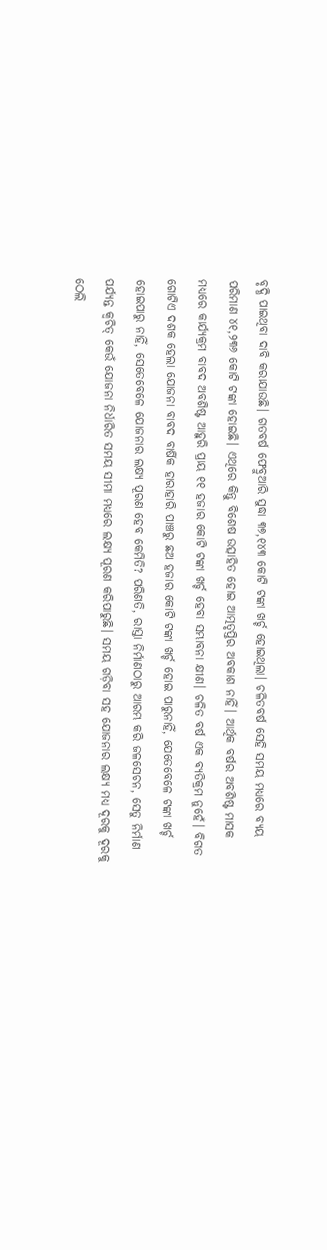ବୃଦ୍ଧି ପାଇଥିବା ଦାବି କରାଯାଉଛି। ଗତବର୍ଷ ଫେବ୍ରୁଆରି ସୁଦ୍ଧା ୩୭,୧୪୩ କୋଟି ଟଙ୍କା ଖର୍ଚ୍ଚ ହୋଇଥିଲା। ଚଳିତବର୍ଷ ସେହି ସମୟ ମଧ୍ୟରେ ବ୍ୟୟ ପରିମାଣ ୪୧,୨୩୬ କୋଟି ଟଙ୍କା ହୋଇଛି। ଏଥିରେ କିନ୍ତୁ ବିଶେଷ ଉତ୍ସାହିତ ହୋଇ ଆତ୍ମତୃପ୍ତିର ଅବକାଶ ନାହିଁ। ଆର୍ଥିକ ବର୍ଷର ଅବଶିଷ୍ଟ ମାସକ ମଧ୍ୟରେ କାର୍ଯ୍ୟକ୍ରମ ବାବଦ ଅବଶିଷ୍ଟ ଆହୁରି ପ୍ରାୟ ୧୧ ହଜାର କୋଟି ଟଙ୍କା ଖର୍ଚ୍ଚ ହେବା ସମ୍ଭାବନା କ୍ଷୀଣ। ଚଳିତ ବର୍ଷ ଏକ ବ୍ୟତିକ୍ରମ ନୁହେଁ। ବିଗତ ଗୋଟିଏ ଦଶକ ହେଲା ଯୋଜନା ବାବଦ ବାର୍ଷିକ ହାରାହାରି ପାଞ୍ଚରୁ ଛଅ ହଜାର କୋଟି ଟଙ୍କା ଖର୍ଚ୍ଚ ହୋଇ ପାରୁନାହିଁ, ଯେତେବେଳେ ଟଙ୍କା ଖର୍ଚ୍ଚ ହୋଇପାରୁ ନାହିଁ, ସେତେବେଳେ ଯୋଜନାର ଲକ୍ଷ୍ୟ ପୂରଣ ହେବ କେମିତି? ପରିଣତି, ରାସ୍ତା ନିର୍ମାଣଠାରୁ ଆରମ୍ଭ କରି ଜଳସେଚନ, ସେତୁ ନିର୍ମାଣ ପର୍ଯ୍ୟନ୍ତ କ୍ୱଚିତ୍‌ କେଉଁ ଯୋଜନା ନିର୍ଧାରିତ ସମୟ ସୀମା ମଧ୍ୟରେ ଲକ୍ଷ୍ୟ ପୂରଣ କରିପାରୁଛି। ସମୟ ଗଡ଼ିବା ସହ ଯୋଜନାର ଲକ୍ଷ୍ୟ ମଧ୍ୟ ଦୂରକୁ ଦୂରକୁ ଠେଲି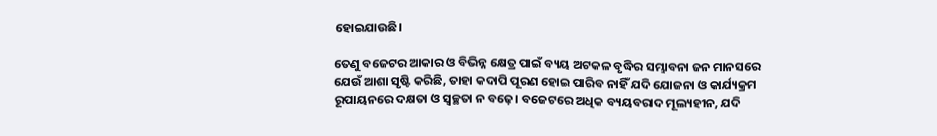ହୋଇଯାଉଛି।

ତେଣୁ ବଜେଟର ଆକାର ଓ ବିଭିନ୍ନ କ୍ଷେତ୍ର ପାଇଁ ବ୍ୟୟ ଅଟକଳ ବୃଦ୍ଧିର ସମ୍ଭାବନା ଜନ ମାନସରେ ଯେଉଁ ଆଶା ସୃଷ୍ଟି କରିଛି, ତାହା କଦାପି ପୂରଣ ହୋଇ ପାରିବ ନାହିଁ ଯଦି ଯୋଜନା ଓ କାର୍ଯ୍ୟକ୍ରମ ରୂପାୟନରେ ଦକ୍ଷତା ଓ ସ୍ୱଚ୍ଛତା ନ ବଢ଼େ। ବଜେଟରେ ଅଧିକ ବ୍ୟୟବରାଦ ମୂଲ୍ୟହୀନ, ଯଦି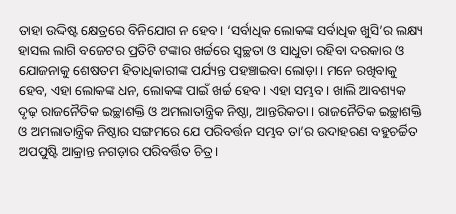ତାହା ଉଦ୍ଦିଷ୍ଟ କ୍ଷେତ୍ରରେ ବିନିଯୋଗ ନ ହେବ। ‘ସର୍ବାଧିକ ଲୋକଙ୍କ ସର୍ବାଧିକ ଖୁସି’ର ଲକ୍ଷ୍ୟ ହାସଲ ଲାଗି ବଜେଟର ପ୍ରତିଟି ଟଙ୍କାର ଖର୍ଚ୍ଚରେ ସ୍ୱଚ୍ଛତା ଓ ସାଧୁତା ରହିବା ଦରକାର ଓ ଯୋଜନାକୁ ଶେଷତମ ହିତାଧିକାରୀଙ୍କ ପର୍ଯ୍ୟନ୍ତ ପହଞ୍ଚାଇବା ଲୋଡ଼ା। ମନେ ରଖିବାକୁ ହେବ, ଏହା ଲୋକଙ୍କ ଧନ, ଲୋକଙ୍କ ପାଇଁ ଖର୍ଚ୍ଚ ହେବ। ଏହା ସମ୍ଭବ। ଖାଲି ଆବଶ୍ୟକ ଦୃଢ଼ ରାଜନୈତିକ ଇଚ୍ଛାଶକ୍ତି ଓ ଅମଲାତାନ୍ତ୍ରିକ ନିଷ୍ଠା, ଆନ୍ତରିକତା। ରାଜନୈତିକ ଇଚ୍ଛାଶକ୍ତି ଓ ଅମଲାତାନ୍ତ୍ରିକ ନିଷ୍ଠାର ସଙ୍ଗମରେ ଯେ ପରିବର୍ତ୍ତନ ସମ୍ଭବ ତା’ର ଉଦାହରଣ ବହୁଚର୍ଚ୍ଚିତ ଅପପୁଷ୍ଟି ଆକ୍ରାନ୍ତ ନଗଡ଼ାର ପରିବର୍ତ୍ତିତ ଚିତ୍ର।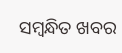ସମ୍ବନ୍ଧିତ ଖବର